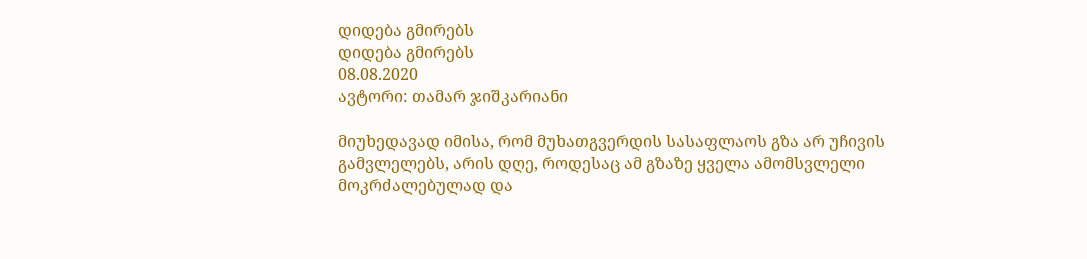დიდება გმირებს
დიდება გმირებს
08.08.2020
ავტორი: თამარ ჯიშკარიანი

მიუხედავად იმისა, რომ მუხათგვერდის სასაფლაოს გზა არ უჩივის გამვლელებს, არის დღე, როდესაც ამ გზაზე ყველა ამომსვლელი მოკრძალებულად და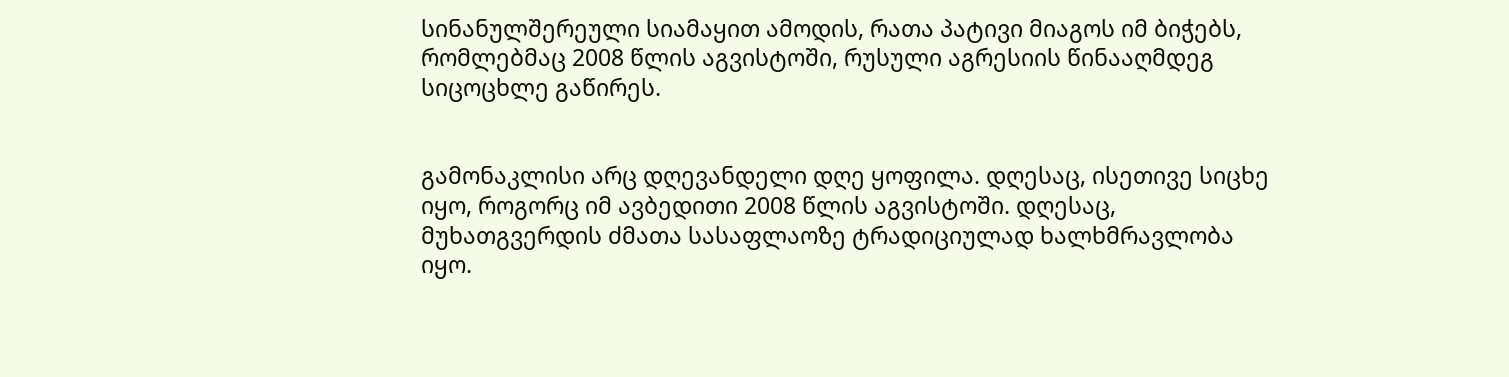სინანულშერეული სიამაყით ამოდის, რათა პატივი მიაგოს იმ ბიჭებს, რომლებმაც 2008 წლის აგვისტოში, რუსული აგრესიის წინააღმდეგ სიცოცხლე გაწირეს.


გამონაკლისი არც დღევანდელი დღე ყოფილა. დღესაც, ისეთივე სიცხე იყო, როგორც იმ ავბედითი 2008 წლის აგვისტოში. დღესაც, მუხათგვერდის ძმათა სასაფლაოზე ტრადიციულად ხალხმრავლობა იყო.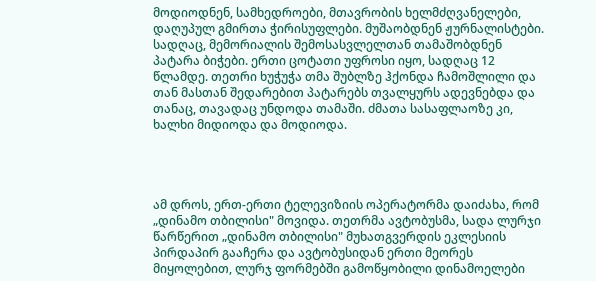მოდიოდნენ, სამხედროები, მთავრობის ხელმძღვანელები, დაღუპულ გმირთა ჭირისუფლები. მუშაობდნენ ჟურნალისტები. სადღაც, მემორიალის შემოსასვლელთან თამაშობდნენ პატარა ბიჭები. ერთი ცოტათი უფროსი იყო, სადღაც 12 წლამდე. თეთრი ხუჭუჭა თმა შუბლზე ჰქონდა ჩამოშლილი და თან მასთან შედარებით პატარებს თვალყურს ადევნებდა და თანაც, თავადაც უნდოდა თამაში. ძმათა სასაფლაოზე კი, ხალხი მიდიოდა და მოდიოდა.




ამ დროს, ერთ-ერთი ტელევიზიის ოპერატორმა დაიძახა, რომ „დინამო თბილისი" მოვიდა. თეთრმა ავტობუსმა, სადა ლურჯი წარწერით „დინამო თბილისი" მუხათგვერდის ეკლესიის პირდაპირ გააჩერა და ავტობუსიდან ერთი მეორეს მიყოლებით, ლურჯ ფორმებში გამოწყობილი დინამოელები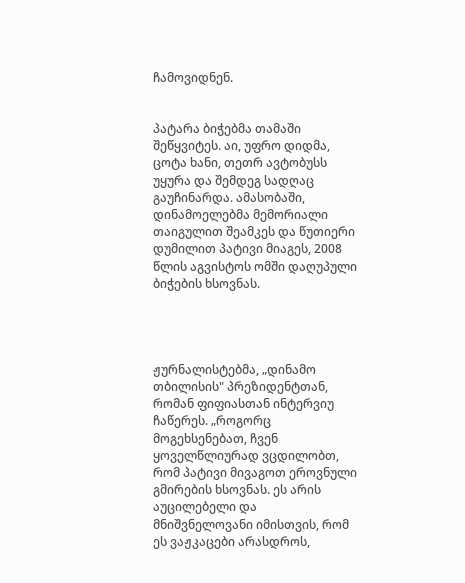ჩამოვიდნენ.


პატარა ბიჭებმა თამაში შეწყვიტეს. აი, უფრო დიდმა, ცოტა ხანი, თეთრ ავტობუსს უყურა და შემდეგ სადღაც გაუჩინარდა. ამასობაში, დინამოელებმა მემორიალი თაიგულით შეამკეს და წუთიერი დუმილით პატივი მიაგეს, 2008 წლის აგვისტოს ომში დაღუპული ბიჭების ხსოვნას.




ჟურნალისტებმა, „დინამო თბილისის" პრეზიდენტთან, რომან ფიფიასთან ინტერვიუ ჩაწერეს. „როგორც მოგეხსენებათ, ჩვენ ყოველწლიურად ვცდილობთ, რომ პატივი მივაგოთ ეროვნული გმირების ხსოვნას. ეს არის აუცილებელი და მნიშვნელოვანი იმისთვის, რომ ეს ვაჟკაცები არასდროს,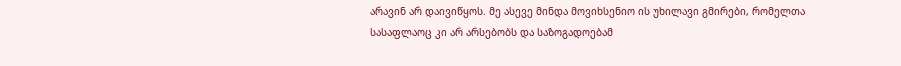არავინ არ დაივიწყოს. მე ასევე მინდა მოვიხსენიო ის უხილავი გმირები, რომელთა სასაფლაოც კი არ არსებობს და საზოგადოებამ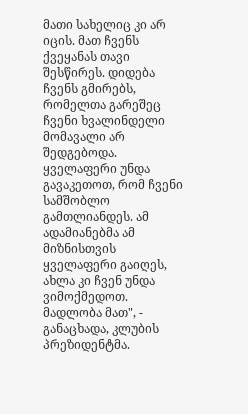მათი სახელიც კი არ იცის. მათ ჩვენს ქვეყანას თავი შესწირეს. დიდება ჩვენს გმირებს, რომელთა გარეშეც ჩვენი ხვალინდელი მომავალი არ შედგებოდა. ყველაფერი უნდა გავაკეთოთ, რომ ჩვენი სამშობლო გამთლიანდეს. ამ ადამიანებმა ამ მიზნისთვის ყველაფერი გაიღეს, ახლა კი ჩვენ უნდა ვიმოქმედოთ. მადლობა მათ", - განაცხადა, კლუბის პრეზიდენტმა.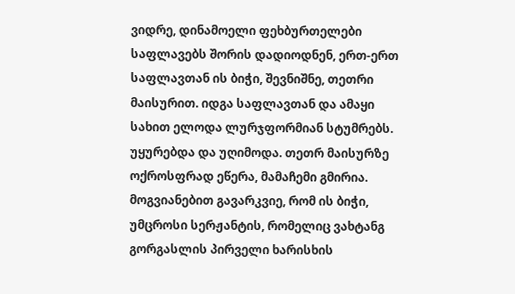ვიდრე, დინამოელი ფეხბურთელები საფლავებს შორის დადიოდნენ, ერთ-ერთ საფლავთან ის ბიჭი, შევნიშნე, თეთრი მაისურით. იდგა საფლავთან და ამაყი სახით ელოდა ლურჯფორმიან სტუმრებს. უყურებდა და უღიმოდა. თეთრ მაისურზე ოქროსფრად ეწერა, მამაჩემი გმირია. მოგვიანებით გავარკვიე, რომ ის ბიჭი, უმცროსი სერჟანტის, რომელიც ვახტანგ გორგასლის პირველი ხარისხის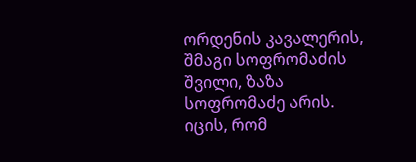ორდენის კავალერის, შმაგი სოფრომაძის შვილი, ზაზა სოფრომაძე არის. იცის, რომ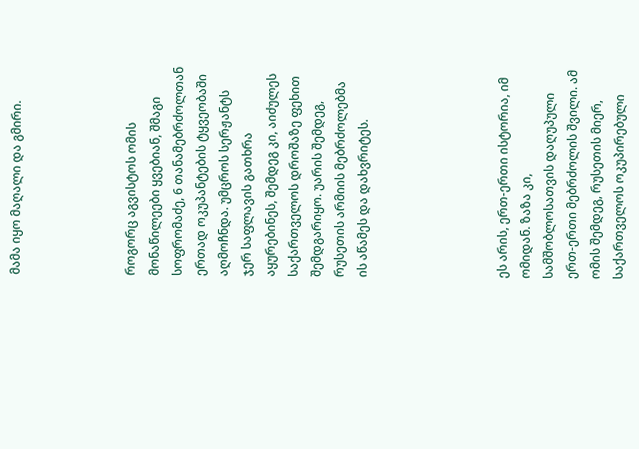მამა იყო მაღალი და გმირი.




როგორც აგვისტოს ომის მონაწილეები ყვებიან, შმაგი სოფრომაძე, 6 თანამებრძოლთან ერთად ოკუპანტების ტყვეობაში აღმოჩნდა. უმცროს სერჟანტს ჯერ საფლავის გათხრა აყურებინეს, შემდეგ კი, აიძულეს საქართველოს დროშაზე ფეხით შემდგარიყო. უარის შემდეგ, რუსეთის არმიის მებრძოლებმა ის აწამეს და დახვრიტეს.





ეს არის, ერთ-ერთი ისტორია, იმ ომიდან. ზაზა კი, სამშობლოსათვის დაღუპული ერთ-ერთი მებრძოლის შვილი. ამ ომის შემდეგ, რუსეთის მიერ, საქართველოს ოკუპირებული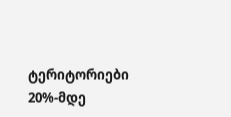ტერიტორიები 20%-მდე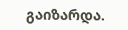გაიზარდა.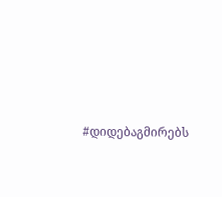#დიდებაგმირებს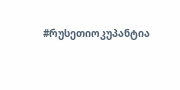#რუსეთიოკუპანტია